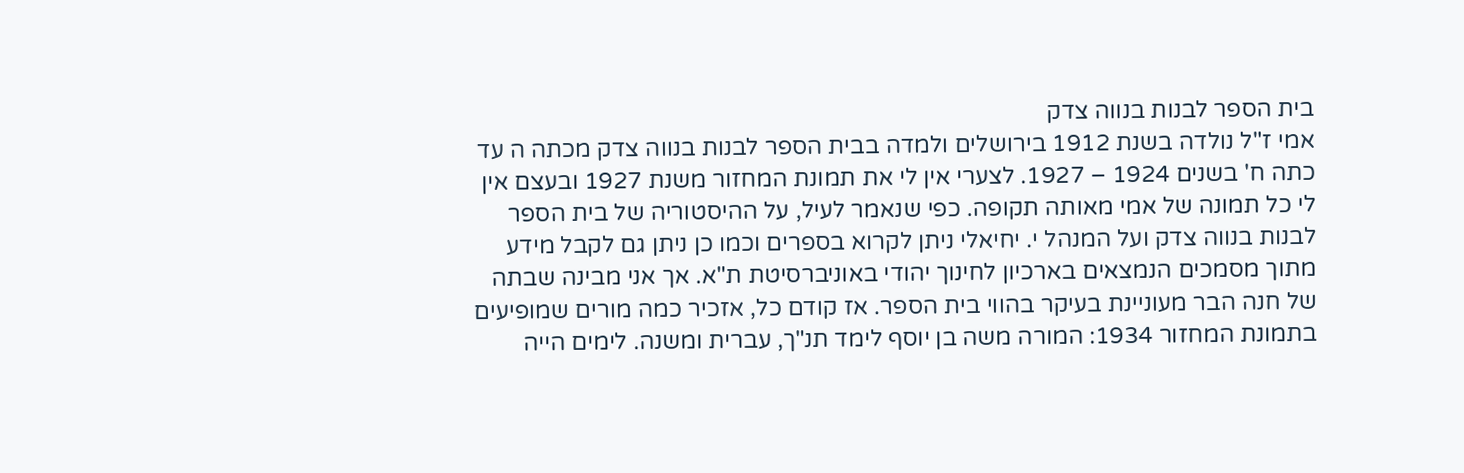בית הספר לבנות בנווה צדק
אמי ז"ל נולדה בשנת 1912 בירושלים ולמדה בבית הספר לבנות בנווה צדק מכתה ה עד כתה ח' בשנים 1924 – 1927. לצערי אין לי את תמונת המחזור משנת 1927 ובעצם אין לי כל תמונה של אמי מאותה תקופה. כפי שנאמר לעיל, על ההיסטוריה של בית הספר לבנות בנווה צדק ועל המנהל י. יחיאלי ניתן לקרוא בספרים וכמו כן ניתן גם לקבל מידע מתוך מסמכים הנמצאים בארכיון לחינוך יהודי באוניברסיטת ת"א. אך אני מבינה שבתה של חנה הבר מעוניינת בעיקר בהווי בית הספר. אז קודם כל, אזכיר כמה מורים שמופיעים בתמונת המחזור 1934: המורה משה בן יוסף לימד תנ"ך, עברית ומשנה. לימים הייה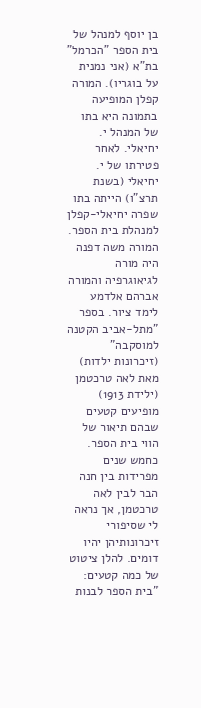בן יוסף למנהל של בית הספר "הכרמל" בת"א (אני נמנית על בוגריו). המורה קפלן המופיעה בתמונה היא בתו של המנהל י. יחיאלי. לאחר פטירתו של י. יחיאלי (בשנת תרצ"ו) הייתה בתו שפרה יחיאלי-קפלן למנהלת בית הספר. המורה משה דפנה היה מורה לגיאוגרפיה והמורה אברהם אלדמע לימד ציור. בספר "מתל-אביב הקטנה למוסקבה" (זיכרונות ילדות) מאת לאה טרכטמן (ילידת 1913) מופיעים קטעים שבהם תיאור של הווי בית הספר. כחמש שנים מפרידות בין חנה הבר לבין לאה טרכטמן, אך נראה לי שסיפורי זיכרונותיהן יהיו דומים. להלן ציטוט של כמה קטעים: "בית הספר לבנות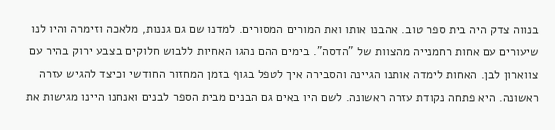בנווה צדק היה בית ספר טוב. אהבנו אותו ואת המורים המסורים. למדנו שם גם גננות, מלאכה וזימרה והיו לנו שיעורים עם אחות רחמנייה מהצוות של "הדסה". בימים ההם נהגו האחיות ללבוש חלוקים בצבע ירוק בהיר עם צווארון לבן. האחות לימדה אותנו הגיינה והסבירה איך לטפל בגוף בזמן המחזור החודשי וכיצד להגיש עזרה ראשונה. היא פתחה נקודת עזרה ראשונה. לשם היו באים גם הבנים מבית הספר לבנים ואנחנו היינו מגישות את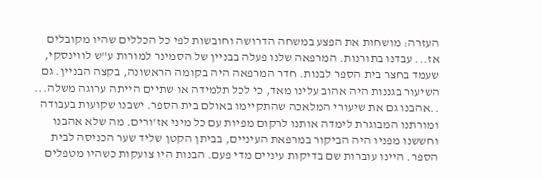העזרה: מושחות את הפצע במשחה הדרושה וחובשות לפי כל הכללים שהיו מקובלים אז... עבדנו בתורנות. המרפאה שלנו פעלה בבניין של הסמינר למורות ע"ש לווינסקי, שעמד בחצר בית הספר לבנות. חדר המרפאה היה בקומה הראשונה, בקצה הבניין. גם השיעור בגננות היה אהוב עלינו מאד, כי לכל תלמידה או שתיים הייתה ערוגה משלה... ..אהבנו גם את שיעורי המלאכה שהתקיימו באולם בית הספר. ישבנו שקועות בעבודה ומורתנו המבוגרת לימדה אותנו לרקום מפיות עם כל מיני אז'ורים. מה שלא אהבנו וחששנו מפניו היה הביקור במרפאת העיניים, בביתן הקטן שליד שער הכניסה לבית הספר. היינו עוברות שם בדיקות עיניים מדי פעם. הבנות היו צועקות כשהיו מטפלים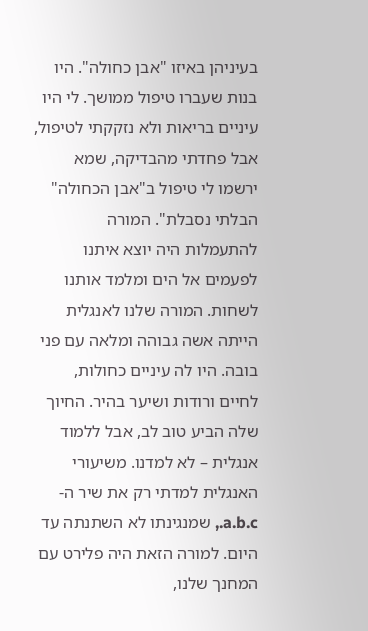בעיניהן באיזו "אבן כחולה". היו בנות שעברו טיפול ממושך. לי היו עיניים בריאות ולא נזקקתי לטיפול, אבל פחדתי מהבדיקה, שמא ירשמו לי טיפול ב"אבן הכחולה" הבלתי נסבלת". המורה להתעמלות היה יוצא איתנו לפעמים אל הים ומלמד אותנו לשחות. המורה שלנו לאנגלית הייתה אשה גבוהה ומלאה עם פני בובה. היו לה עיניים כחולות, לחיים ורודות ושיער בהיר. החיוך שלה הביע טוב לב, אבל ללמוד אנגלית – לא למדנו. משיעורי האנגלית למדתי רק את שיר ה- a.b.c., שמנגינתו לא השתנתה עד היום. למורה הזאת היה פלירט עם המחנך שלנו,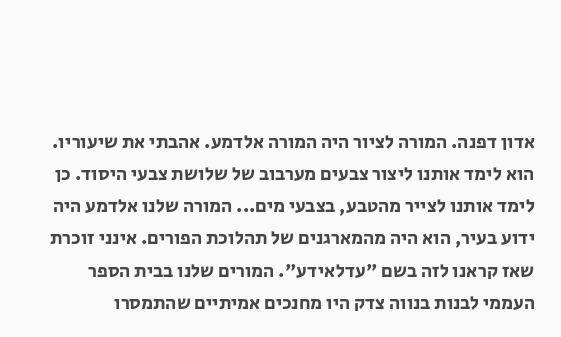אדון דפנה. המורה לציור היה המורה אלדמע. אהבתי את שיעוריו. הוא לימד אותנו ליצור צבעים מערבוב של שלושת צבעי היסוד. כן לימד אותנו לצייר מהטבע, בצבעי מים... המורה שלנו אלדמע היה ידוע בעיר, הוא היה מהמארגנים של תהלוכת הפורים. אינני זוכרת שאז קראנו לזה בשם "עדלאידע". המורים שלנו בבית הספר העממי לבנות בנווה צדק היו מחנכים אמיתיים שהתמסרו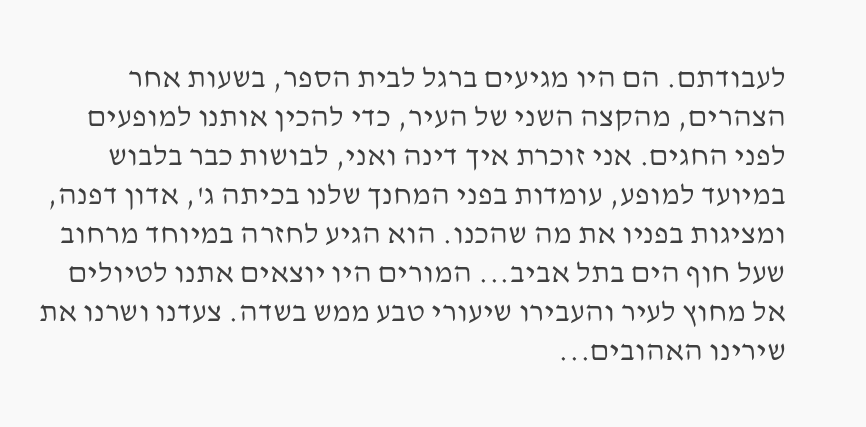לעבודתם. הם היו מגיעים ברגל לבית הספר, בשעות אחר הצהרים, מהקצה השני של העיר, כדי להכין אותנו למופעים לפני החגים. אני זוכרת איך דינה ואני, לבושות כבר בלבוש במיועד למופע, עומדות בפני המחנך שלנו בכיתה ג', אדון דפנה, ומציגות בפניו את מה שהכנו. הוא הגיע לחזרה במיוחד מרחוב שעל חוף הים בתל אביב... המורים היו יוצאים אתנו לטיולים אל מחוץ לעיר והעבירו שיעורי טבע ממש בשדה. צעדנו ושרנו את שירינו האהובים...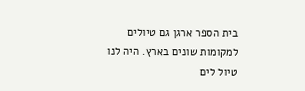בית הספר ארגן גם טיולים למקומות שונים בארץ. היה לנו טיול לים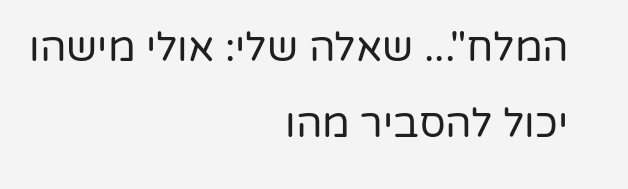המלח"... שאלה שלי: אולי מישהו יכול להסביר מהו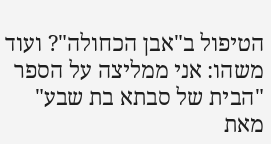הטיפול ב"אבן הכחולה"? ועוד משהו: אני ממליצה על הספר "הבית של סבתא בת שבע" מאת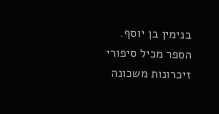בנימין בן יוסף. הספר מכיל סיפורי זיכרונות משכונה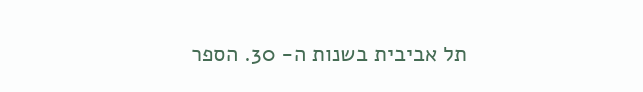תל אביבית בשנות ה- 30. הספר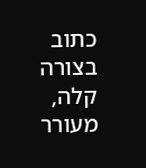כתוב בצורה קלה, מעורר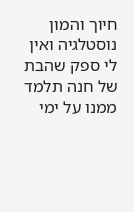חיוך והמון נוסטלגיה ואין לי ספק שהבת של חנה תלמד ממנו על ימי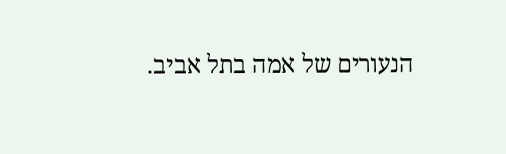הנעורים של אמה בתל אביב.